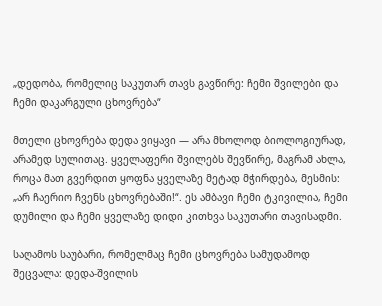„დედობა, რომელიც საკუთარ თავს გავწირე: ჩემი შვილები და ჩემი დაკარგული ცხოვრება“

მთელი ცხოვრება დედა ვიყავი — არა მხოლოდ ბიოლოგიურად, არამედ სულითაც. ყველაფერი შვილებს შევწირე, მაგრამ ახლა, როცა მათ გვერდით ყოფნა ყველაზე მეტად მჭირდება, მესმის: „არ ჩაერიო ჩვენს ცხოვრებაში!“. ეს ამბავი ჩემი ტკივილია, ჩემი დუმილი და ჩემი ყველაზე დიდი კითხვა საკუთარი თავისადმი.

საღამოს საუბარი, რომელმაც ჩემი ცხოვრება სამუდამოდ შეცვალა: დედა-შვილის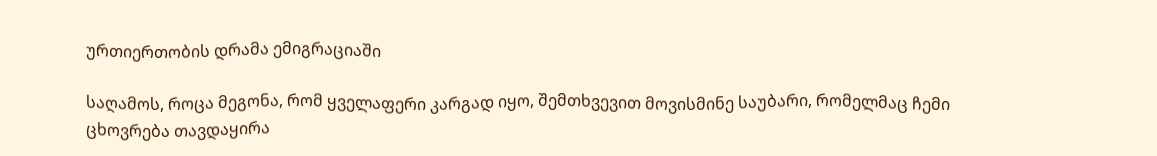ურთიერთობის დრამა ემიგრაციაში

საღამოს, როცა მეგონა, რომ ყველაფერი კარგად იყო, შემთხვევით მოვისმინე საუბარი, რომელმაც ჩემი ცხოვრება თავდაყირა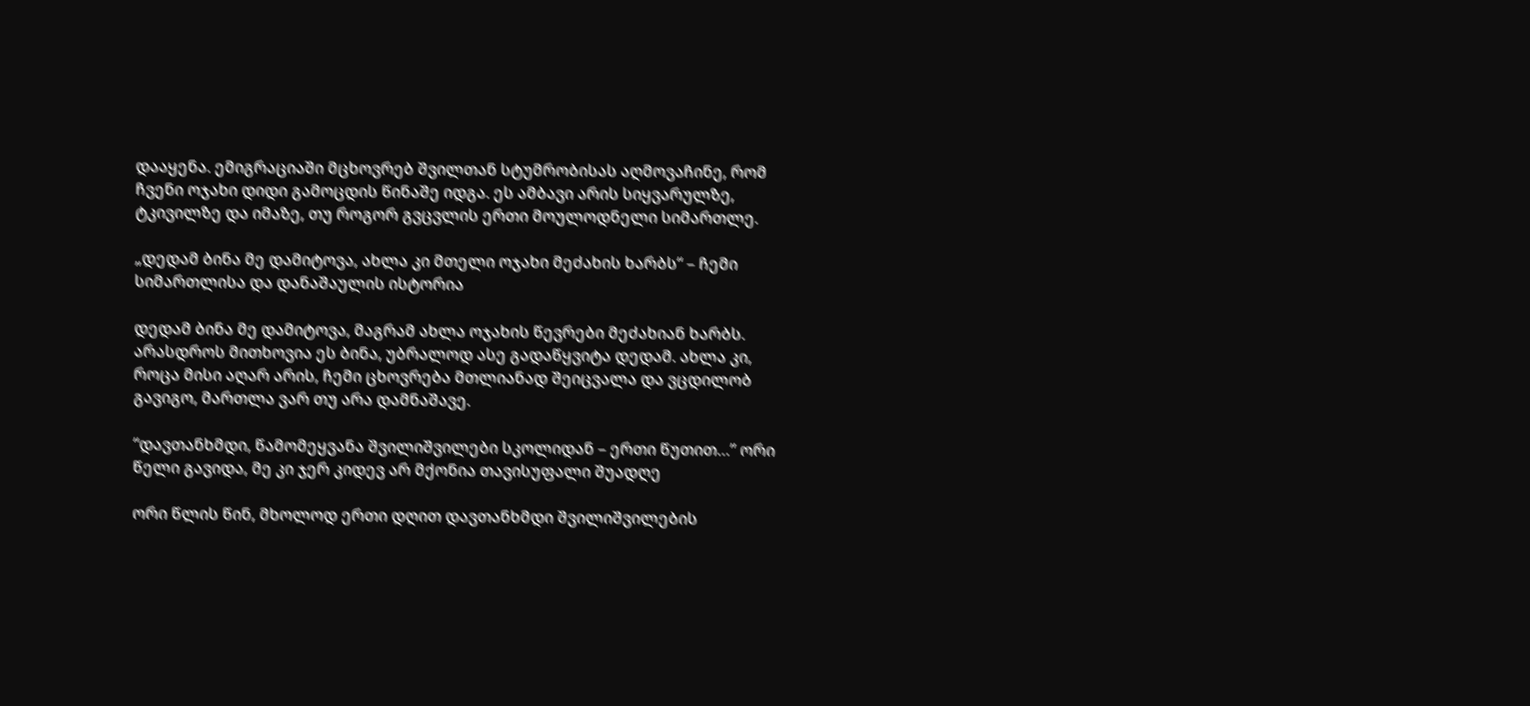დააყენა. ემიგრაციაში მცხოვრებ შვილთან სტუმრობისას აღმოვაჩინე, რომ ჩვენი ოჯახი დიდი გამოცდის წინაშე იდგა. ეს ამბავი არის სიყვარულზე, ტკივილზე და იმაზე, თუ როგორ გვცვლის ერთი მოულოდნელი სიმართლე.

„დედამ ბინა მე დამიტოვა, ახლა კი მთელი ოჯახი მეძახის ხარბს“ – ჩემი სიმართლისა და დანაშაულის ისტორია

დედამ ბინა მე დამიტოვა, მაგრამ ახლა ოჯახის წევრები მეძახიან ხარბს. არასდროს მითხოვია ეს ბინა, უბრალოდ ასე გადაწყვიტა დედამ. ახლა კი, როცა მისი აღარ არის, ჩემი ცხოვრება მთლიანად შეიცვალა და ვცდილობ გავიგო, მართლა ვარ თუ არა დამნაშავე.

“დავთანხმდი, წამომეყვანა შვილიშვილები სკოლიდან – ერთი წუთით…” ორი წელი გავიდა, მე კი ჯერ კიდევ არ მქონია თავისუფალი შუადღე

ორი წლის წინ, მხოლოდ ერთი დღით დავთანხმდი შვილიშვილების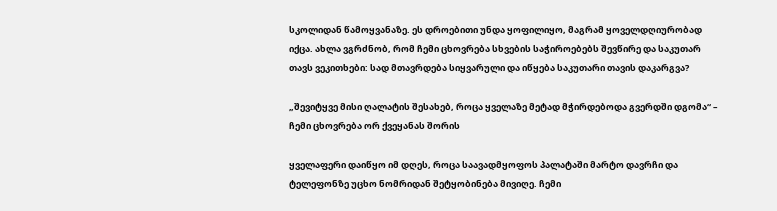სკოლიდან წამოყვანაზე. ეს დროებითი უნდა ყოფილიყო, მაგრამ ყოველდღიურობად იქცა. ახლა ვგრძნობ, რომ ჩემი ცხოვრება სხვების საჭიროებებს შევწირე და საკუთარ თავს ვეკითხები: სად მთავრდება სიყვარული და იწყება საკუთარი თავის დაკარგვა?

„შევიტყვე მისი ღალატის შესახებ, როცა ყველაზე მეტად მჭირდებოდა გვერდში დგომა“ – ჩემი ცხოვრება ორ ქვეყანას შორის

ყველაფერი დაიწყო იმ დღეს, როცა საავადმყოფოს პალატაში მარტო დავრჩი და ტელეფონზე უცხო ნომრიდან შეტყობინება მივიღე. ჩემი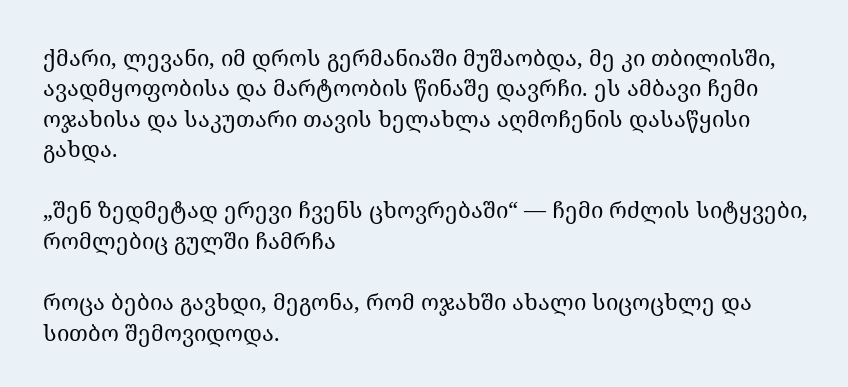ქმარი, ლევანი, იმ დროს გერმანიაში მუშაობდა, მე კი თბილისში, ავადმყოფობისა და მარტოობის წინაშე დავრჩი. ეს ამბავი ჩემი ოჯახისა და საკუთარი თავის ხელახლა აღმოჩენის დასაწყისი გახდა.

„შენ ზედმეტად ერევი ჩვენს ცხოვრებაში“ — ჩემი რძლის სიტყვები, რომლებიც გულში ჩამრჩა

როცა ბებია გავხდი, მეგონა, რომ ოჯახში ახალი სიცოცხლე და სითბო შემოვიდოდა.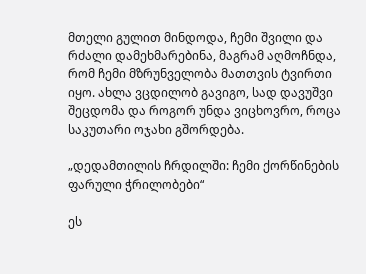მთელი გულით მინდოდა, ჩემი შვილი და რძალი დამეხმარებინა, მაგრამ აღმოჩნდა, რომ ჩემი მზრუნველობა მათთვის ტვირთი იყო. ახლა ვცდილობ გავიგო, სად დავუშვი შეცდომა და როგორ უნდა ვიცხოვრო, როცა საკუთარი ოჯახი გშორდება.

„დედამთილის ჩრდილში: ჩემი ქორწინების ფარული ჭრილობები“

ეს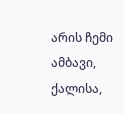არის ჩემი ამბავი, ქალისა,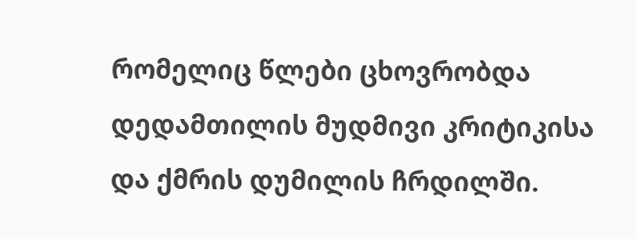რომელიც წლები ცხოვრობდა დედამთილის მუდმივი კრიტიკისა და ქმრის დუმილის ჩრდილში.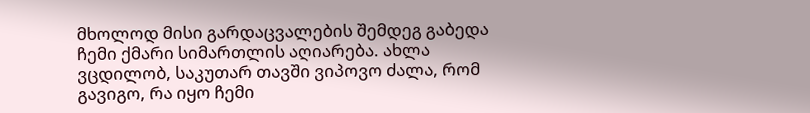მხოლოდ მისი გარდაცვალების შემდეგ გაბედა ჩემი ქმარი სიმართლის აღიარება. ახლა ვცდილობ, საკუთარ თავში ვიპოვო ძალა, რომ გავიგო, რა იყო ჩემი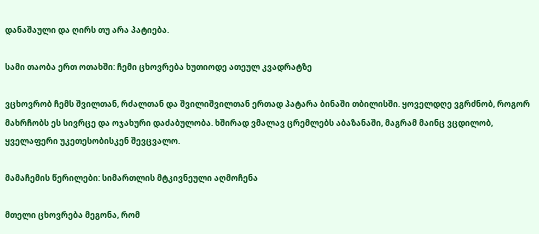დანაშაული და ღირს თუ არა პატიება.

სამი თაობა ერთ ოთახში: ჩემი ცხოვრება ხუთიოდე ათეულ კვადრატზე

ვცხოვრობ ჩემს შვილთან, რძალთან და შვილიშვილთან ერთად პატარა ბინაში თბილისში. ყოველდღე ვგრძნობ, როგორ მახრჩობს ეს სივრცე და ოჯახური დაძაბულობა. ხშირად ვმალავ ცრემლებს აბაზანაში, მაგრამ მაინც ვცდილობ, ყველაფერი უკეთესობისკენ შევცვალო.

მამაჩემის წერილები: სიმართლის მტკივნეული აღმოჩენა

მთელი ცხოვრება მეგონა, რომ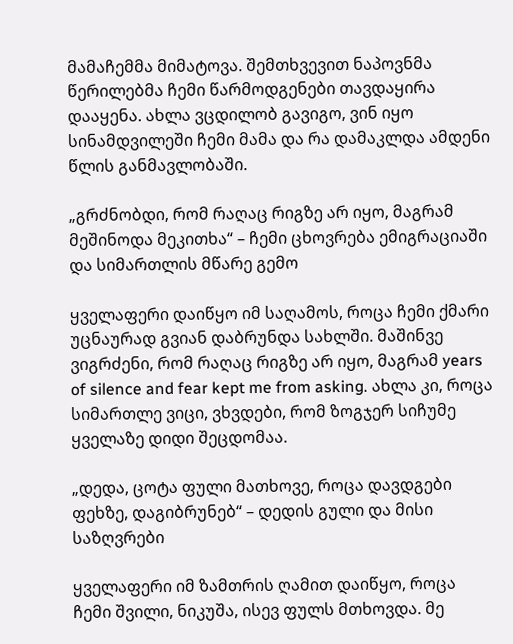მამაჩემმა მიმატოვა. შემთხვევით ნაპოვნმა წერილებმა ჩემი წარმოდგენები თავდაყირა დააყენა. ახლა ვცდილობ გავიგო, ვინ იყო სინამდვილეში ჩემი მამა და რა დამაკლდა ამდენი წლის განმავლობაში.

„გრძნობდი, რომ რაღაც რიგზე არ იყო, მაგრამ მეშინოდა მეკითხა“ – ჩემი ცხოვრება ემიგრაციაში და სიმართლის მწარე გემო

ყველაფერი დაიწყო იმ საღამოს, როცა ჩემი ქმარი უცნაურად გვიან დაბრუნდა სახლში. მაშინვე ვიგრძენი, რომ რაღაც რიგზე არ იყო, მაგრამ years of silence and fear kept me from asking. ახლა კი, როცა სიმართლე ვიცი, ვხვდები, რომ ზოგჯერ სიჩუმე ყველაზე დიდი შეცდომაა.

„დედა, ცოტა ფული მათხოვე, როცა დავდგები ფეხზე, დაგიბრუნებ“ – დედის გული და მისი საზღვრები

ყველაფერი იმ ზამთრის ღამით დაიწყო, როცა ჩემი შვილი, ნიკუშა, ისევ ფულს მთხოვდა. მე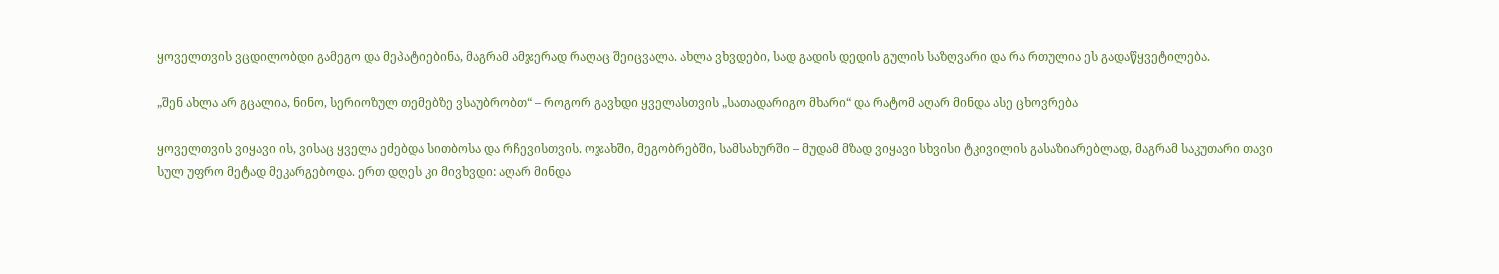ყოველთვის ვცდილობდი გამეგო და მეპატიებინა, მაგრამ ამჯერად რაღაც შეიცვალა. ახლა ვხვდები, სად გადის დედის გულის საზღვარი და რა რთულია ეს გადაწყვეტილება.

„შენ ახლა არ გცალია, ნინო, სერიოზულ თემებზე ვსაუბრობთ“ – როგორ გავხდი ყველასთვის „სათადარიგო მხარი“ და რატომ აღარ მინდა ასე ცხოვრება

ყოველთვის ვიყავი ის, ვისაც ყველა ეძებდა სითბოსა და რჩევისთვის. ოჯახში, მეგობრებში, სამსახურში – მუდამ მზად ვიყავი სხვისი ტკივილის გასაზიარებლად, მაგრამ საკუთარი თავი სულ უფრო მეტად მეკარგებოდა. ერთ დღეს კი მივხვდი: აღარ მინდა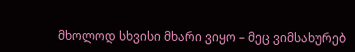მხოლოდ სხვისი მხარი ვიყო – მეც ვიმსახურებ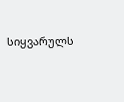სიყვარულს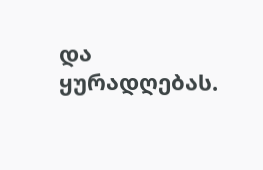და ყურადღებას.